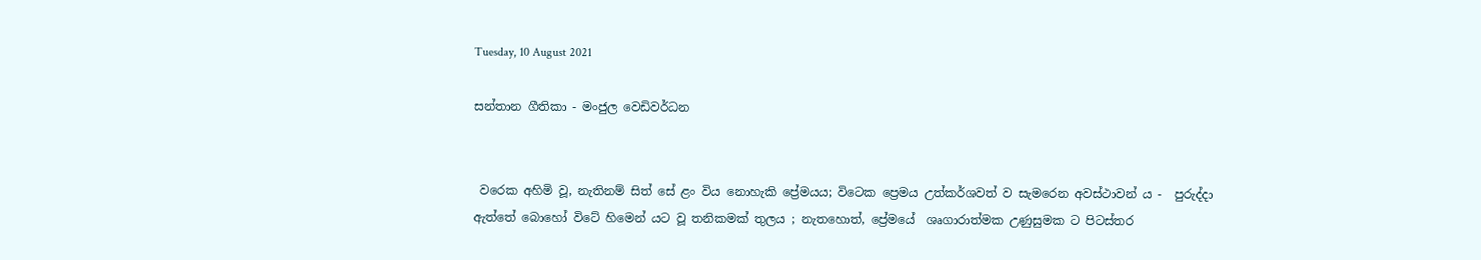Tuesday, 10 August 2021

සන්තාන ගීතිකා - මංජුල වෙඩිවර්ධන


 වරෙක අහිමි වූ, නැතිනම් සිත් සේ ළං විය නොහැකි ප්‍රේමයය; විටෙක ප්‍රෙමය උත්කර්ශවත් ව සැමරෙන අවස්ථාවන් ය -  පුරුද්දා ඇත්තේ බොහෝ විටේ හිමෙන් යට වූ තනිකමක් තුලය ; නැතහොත්, ප්‍රේමයේ  ශෘගාරාත්මක උණුසුමක ට පිටස්තර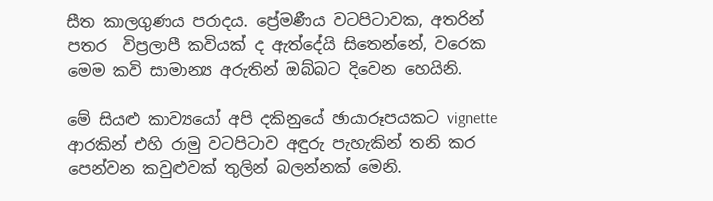සීත කාලගුණය පරාදය. ප්‍රේමණීය වටපිටාවක, අතරින් පතර  විප්‍රලාපී කවියක් ද ඇත්දේයි සිතෙන්නේ, වරෙක මෙම කවි සාමාන්‍ය අරුතින් ඔබ්බට දිවෙන හෙයිනි.

මේ සියළු කාව්‍යයෝ අපි දකිනුයේ ඡායාරූපයකට vignette ආරකින් එහි රාමු වටපිටාව අඳුරු පැහැකින් තනි කර පෙන්වන කවුළුවක් තුලින් බලන්නක් මෙනි.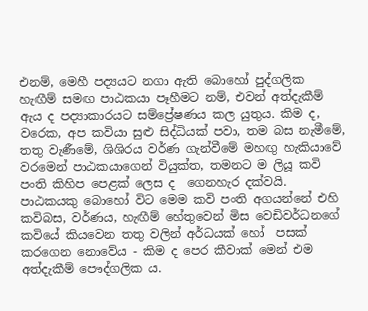එනම්, මෙහී පද්‍යයට නගා ඇති බොහෝ පුද්ගලික හැඟීම් සමඟ පාඨකයා පෑහීමට නම්, එවන් අත්දැකීම් ඇය ද පද්‍යාකාරයට සම්ප්‍රේෂණය කල යුතුය. කිම ද, වරෙක, අප කවියා සුළු සිද්ධියක් පවා, තම බස නැමීමේ, තතු වැණීමේ, ශිශිරය වර්ණ ගැන්වීමේ මහඟු හැකියාවේ වරමෙන් පාඨකයාගෙන් වියුක්ත, තමනට ම ලියූ කවි පංති කිහිප පෙළක් ලෙස ද  ගෙනහැර දක්වයි. පාඨකයකු බොහෝ විට මෙම කවි පංති අගයන්නේ එහි  කවිබස, වර්ණය, හැඟීම් හේතුවෙන් මිස වෙඩිවර්ධනගේ කවියේ කියවෙන තතු වලින් අර්ධයක් හෝ  පසක් කරගෙන නොවේය - කිම ද පෙර කීවාක් මෙන් එම අත්දැකීම් පෞද්ගලික ය.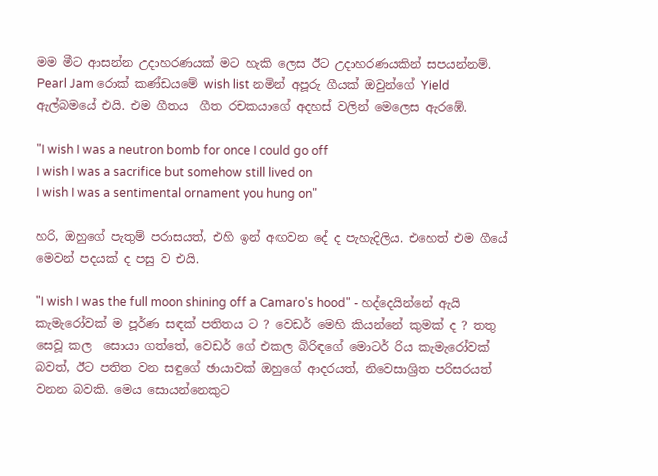මම මීට ආසන්න උදාහරණයක් මට හැකි ලෙස ඊට උදාහරණයකින් සපයන්නම්. Pearl Jam රොක් කණ්ඩයමේ wish list නමින් අපූරු ගීයක් ඔවුන්ගේ Yield ඇල්බමයේ එයි. එම ගීතය  ගීත රචකයාගේ අදහස් වලින් මෙලෙස ඇරඹේ.

"I wish I was a neutron bomb for once I could go off
I wish I was a sacrifice but somehow still lived on
I wish I was a sentimental ornament you hung on"

හරි, ඔහුගේ පැතුම් පරාසයත්, එහි ඉන් අඟවන දේ ද පැහැදිලිය. එහෙත් එම ගීයේ මෙවන් පදයක් ද පසු ව එයි.

"I wish I was the full moon shining off a Camaro's hood" - හද්දෙයින්නේ ඇයි කැමැරෝවක් ම පූර්ණ සඳක් පතිතය ට ? වෙඩර් මෙහි කියන්නේ කුමක් ද ? තතු සෙවූ කල  සොයා ගත්තේ, වෙඩර් ගේ එකල බිරිඳගේ මොටර් රිය කැමැරෝවක් බවත්, ඊට පතිත වන සඳුගේ ඡායාවක් ඔහුගේ ආදරයත්, නිවෙසාශ්‍රිත පරිසරයත් වනන බවකි. මෙය සොයන්නෙකුට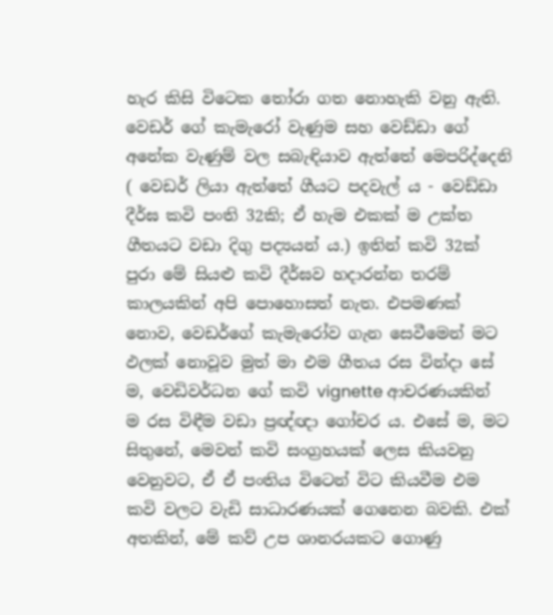හැර කිසි විටෙක තෝරා ගත නොහැකි වනු ඇති. වෙඩර් ගේ කැමැරෝ වැණුම සහ වෙඩ්ඩා ගේ අනේක වැණුම් වල සබැඳියාව ඇත්තේ මෙපරිද්දෙනි ( වෙඩර් ලියා ඇත්තේ ගීයට පදවැල් ය - වෙඩ්ඩා දීර්ඝ කවි පංති 32කි; ඒ හැම එකක් ම උක්ත ගීතයට වඩා දිගු පද්‍යයන් ය.) ඉතින් කවි 32ක් පුරා මේ සියළු කවි දීර්ඝව හදාරන්න තරම් කාලයකින් අපි පොහොසත් නැත. එපමණක් නොව, වෙඩර්ගේ කැමැරෝව ගැන සෙවීමෙන් මට ඵලක් නොවූව මුත් මා එම ගීතය රස වින්දා සේ ම, වෙඩිවර්ධන ගේ කවි vignette ආචරණයකින් ම රස විඳීම වඩා ප්‍රඥ්ඥා ගෝචර ය. එසේ ම, මට සිතුනේ, මෙවන් කවි සංග්‍රහයක් ලෙස කියවනු වෙනුවට, ඒ ඒ පංතිය විටෙන් විට කියවීම එම කවි වලට වැඩි සාධාරණයක් ගෙනෙන බවකි. එක් අතකින්, මේ කව් උප ශානරයකට ගොණු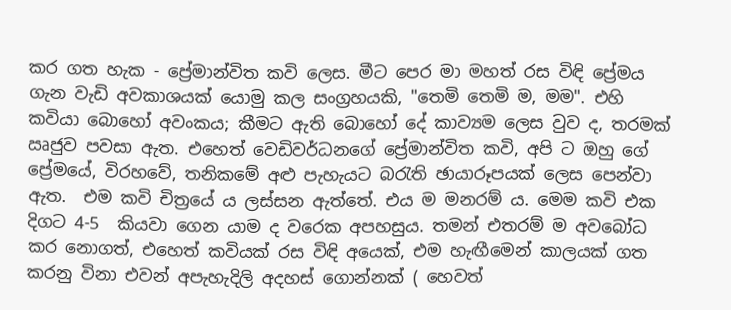කර ගත හැක - ප්‍රේමාන්විත කවි ලෙස. මීට පෙර මා මහත් රස විඳි ප්‍රේමය ගැන වැඩි අවකාශයක් යොමු කල සංග්‍රහයකි, "තෙමි තෙමි ම, මම". එහි කවියා බොහෝ අවංකය; කීමට ඇති බොහෝ දේ කාව්‍යම ලෙස වුව ද, තරමක් ඍජුව පවසා ඇත. එහෙත් වෙඩිවර්ධනගේ ප්‍රේමාන්විත කවි, අපි ට ඔහු ගේ ප්‍රේමයේ, විරහවේ, තනිකමේ අළු පැහැයට බරැති ඡායාරූපයක් ලෙස පෙන්වා ඇත.  එම කවි චිත්‍රයේ ය ලස්සන ඇත්තේ. එය ම මනරම් ය. මෙම කවි එක දිගට 4-5  කියවා ගෙන යාම ද වරෙක අපහසුය. තමන් එතරම් ම අවබෝධ කර නොගත්, එහෙත් කවියක් රස විඳි අයෙක්, එම හැඟීමෙන් කාලයක් ගත කරනු විනා එවන් අපැහැදිලි අදහස් ගොන්නක් ( හෙවත්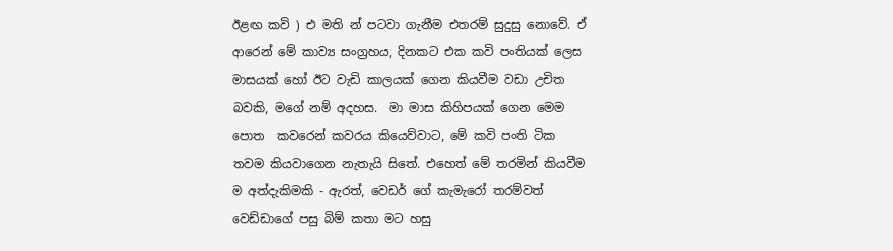ඊළඟ කවි ) එ මති න් පටවා ගැනීම එතරම් සුදුසු නොවේ. ඒ ආරෙන් මේ කාව්‍ය සංග්‍රහය, දිනකට එක කවි පංතියක් ලෙස  මාසයක් හෝ ඊට වැඩි කාලයක් ගෙන කියවීම වඩා උචිත බවකි, මගේ නම් අදහස.  මා මාස කිහිපයක් ගෙන මෙම පොත  කවරෙන් කවරය කියෙව්වාට, මේ කවි පංති ටික තවම කියවාගෙන නැතැයි සිතේ. එහෙත් මේ තරමින් කියවීම ම අත්දැකිමකි - ඇරත්, වෙඩර් ගේ කැමැරෝ තරම්වත් වෙඩ්ඩාගේ පසු බිම් කතා මට හසු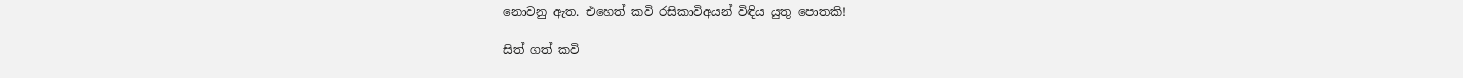නොවනු ඇත. එහෙත් කවි රසිකාවිඅයන් විඳිය යුතු පොතකි!

සිත් ගත් කවි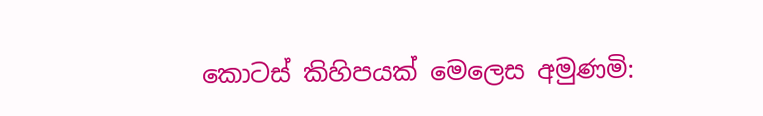කොටස් කිහිපයක් මෙලෙස අමුණමි: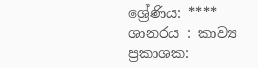ශ්‍රේණිය: ****
ශානරය : කාව්‍ය
ප්‍රකාශක: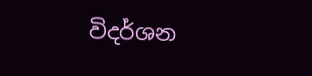විදර්ශන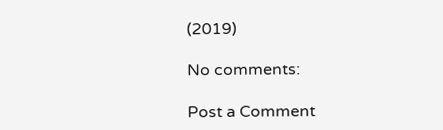(2019)

No comments:

Post a Comment